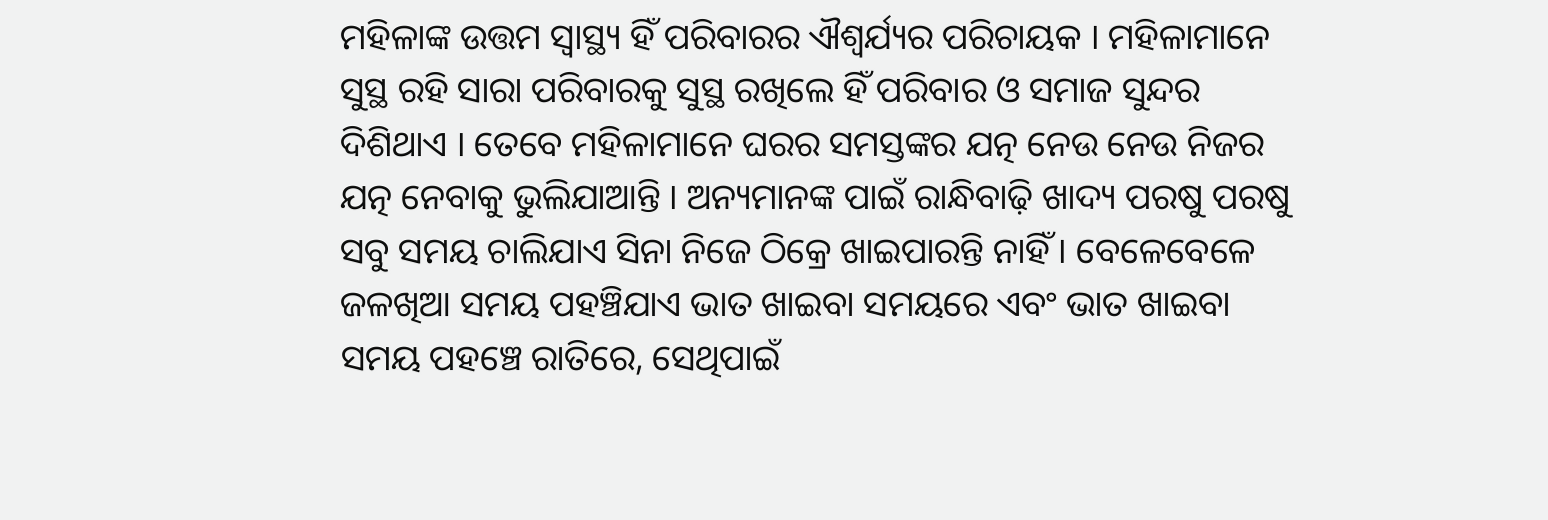ମହିଳାଙ୍କ ଉତ୍ତମ ସ୍ୱାସ୍ଥ୍ୟ ହିଁ ପରିବାରର ଐଶ୍ୱର୍ଯ୍ୟର ପରିଚାୟକ । ମହିଳାମାନେ ସୁସ୍ଥ ରହି ସାରା ପରିବାରକୁ ସୁସ୍ଥ ରଖିଲେ ହିଁ ପରିବାର ଓ ସମାଜ ସୁନ୍ଦର ଦିଶିଥାଏ । ତେବେ ମହିଳାମାନେ ଘରର ସମସ୍ତଙ୍କର ଯତ୍ନ ନେଉ ନେଉ ନିଜର ଯତ୍ନ ନେବାକୁ ଭୁଲିଯାଆନ୍ତି । ଅନ୍ୟମାନଙ୍କ ପାଇଁ ରାନ୍ଧିବାଢ଼ି ଖାଦ୍ୟ ପରଷୁ ପରଷୁ ସବୁ ସମୟ ଚାଲିଯାଏ ସିନା ନିଜେ ଠିକ୍ରେ ଖାଇପାରନ୍ତି ନାହିଁ । ବେଳେବେଳେ ଜଳଖିଆ ସମୟ ପହଞ୍ଚିଯାଏ ଭାତ ଖାଇବା ସମୟରେ ଏବଂ ଭାତ ଖାଇବା ସମୟ ପହଞ୍ଚେ ରାତିରେ, ସେଥିପାଇଁ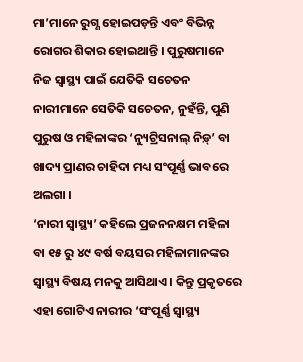ମା’ମାନେ ରୁଗ୍ଣ ହୋଇପଡ଼ନ୍ତି ଏବଂ ବିଭିନ୍ନ ରୋଗର ଶିକାର ହୋଇଥାନ୍ତି । ପୁରୁଷମାନେ ନିଜ ସ୍ୱାସ୍ଥ୍ୟ ପାଇଁ ଯେତିକି ସଚେତନ ନାରୀମାନେ ସେତିକି ସଚେତନ, ନୁହଁନ୍ତି, ପୁଣି ପୁରୁଷ ଓ ମହିଳାଙ୍କର ‘ନ୍ୟୁଟ୍ରିସନାଲ୍ ନିଡ଼୍’ ବା ଖାଦ୍ୟ ପ୍ରାଣର ଚାହିଦା ମଧ୍ୟ ସଂପୂର୍ଣ୍ଣ ଭାବରେ ଅଲଗା ।
‘ନାରୀ ସ୍ୱାସ୍ଥ୍ୟ’ କହିଲେ ପ୍ରଜନନକ୍ଷମ ମହିଳା ବା ୧୫ ରୁ ୪୯ ବର୍ଷ ବୟସର ମହିଳାମାନଙ୍କର ସ୍ୱାସ୍ଥ୍ୟ ବିଷୟ ମନକୁ ଆସିଥାଏ । କିନ୍ତୁ ପ୍ରକୃତରେ ଏହା ଗୋଟିଏ ନାରୀର ‘ସଂପୂର୍ଣ୍ଣ ସ୍ୱାସ୍ଥ୍ୟ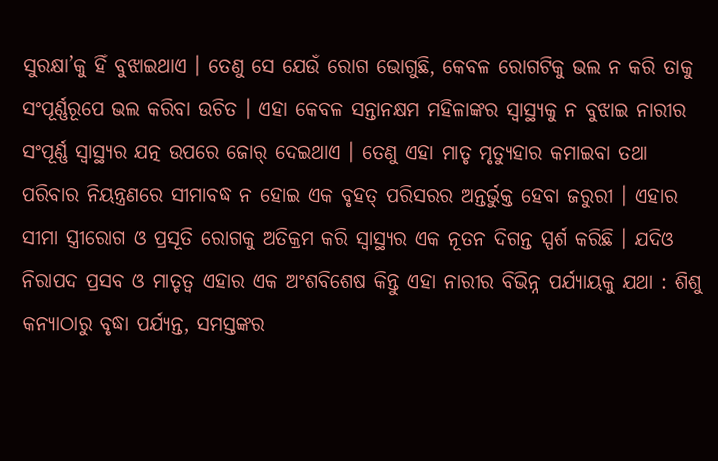ସୁରକ୍ଷା’କୁ ହିଁ ବୁଝାଇଥାଏ । ତେଣୁ ସେ ଯେଉଁ ରୋଗ ଭୋଗୁଛି, କେବଳ ରୋଗଟିକୁ ଭଲ ନ କରି ତାକୁ ସଂପୂର୍ଣ୍ଣରୂପେ ଭଲ କରିବା ଉଚିତ । ଏହା କେବଳ ସନ୍ତାନକ୍ଷମ ମହିଳାଙ୍କର ସ୍ୱାସ୍ଥ୍ୟକୁ ନ ବୁଝାଇ ନାରୀର ସଂପୂର୍ଣ୍ଣ ସ୍ୱାସ୍ଥ୍ୟର ଯତ୍ନ ଉପରେ ଜୋର୍ ଦେଇଥାଏ । ତେଣୁ ଏହା ମାତୃ ମୃତ୍ୟୁହାର କମାଇବା ତଥା ପରିବାର ନିୟନ୍ତ୍ରଣରେ ସୀମାବଦ୍ଧ ନ ହୋଇ ଏକ ବୃହତ୍ ପରିସରର ଅନ୍ତର୍ଭୁକ୍ତ ହେବା ଜରୁରୀ । ଏହାର ସୀମା ସ୍ତ୍ରୀରୋଗ ଓ ପ୍ରସୂତି ରୋଗକୁ ଅତିକ୍ରମ କରି ସ୍ୱାସ୍ଥ୍ୟର ଏକ ନୂତନ ଦିଗନ୍ତ ସ୍ପର୍ଶ କରିଛି । ଯଦିଓ ନିରାପଦ ପ୍ରସବ ଓ ମାତୃତ୍ୱ ଏହାର ଏକ ଅଂଶବିଶେଷ କିନ୍ତୁ ଏହା ନାରୀର ବିଭିନ୍ନ ପର୍ଯ୍ୟାୟକୁ ଯଥା : ଶିଶୁ କନ୍ୟାଠାରୁ ବୃଦ୍ଧା ପର୍ଯ୍ୟନ୍ତ, ସମସ୍ତଙ୍କର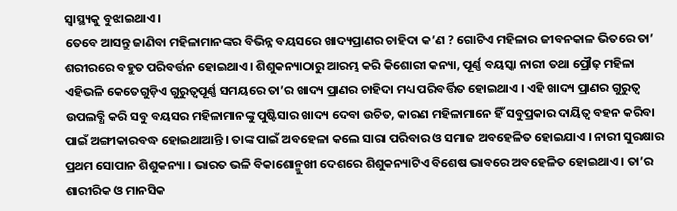ସ୍ୱାସ୍ଥ୍ୟକୁ ବୁଝାଇଥାଏ ।
ତେବେ ଆସନ୍ତୁ ଜାଣିବା ମହିଳାମାନଙ୍କର ବିଭିନ୍ନ ବୟସରେ ଖାଦ୍ୟପ୍ରାଣର ଚାହିଦା କ’ଣ ? ଗୋଟିଏ ମହିଳାର ଜୀବନକାଳ ଭିତରେ ତା’ ଶରୀରରେ ବହୁତ ପରିବର୍ତ୍ତନ ହୋଇଥାଏ । ଶିଶୁକନ୍ୟାଠାରୁ ଆରମ୍ଭ କରି କିଶୋରୀ କନ୍ୟା, ପୂର୍ଣ୍ଣ ବୟସ୍କା ନାରୀ ତଥା ପ୍ରୌଢ଼ ମହିଳା ଏହିଭଳି କେତେଗୁଡ଼ିଏ ଗୁରୁତ୍ୱପୂର୍ଣ୍ଣ ସମୟରେ ତା’ର ଖାଦ୍ୟ ପ୍ରାଣର ଚାହିଦା ମଧ୍ୟ ପରିବର୍ତ୍ତିତ ହୋଇଥାଏ । ଏହି ଖାଦ୍ୟ ପ୍ରାଣର ଗୁରୁତ୍ୱ ଉପଲବ୍ଧି କରି ସବୁ ବୟସର ମହିଳାମାନଙ୍କୁ ପୁଷ୍ଟିସାର ଖାଦ୍ୟ ଦେବା ଉଚିତ, କାରଣ ମହିଳାମାନେ ହିଁ ସବୁପ୍ରକାର ଦାୟିତ୍ୱ ବହନ କରିବା ପାଇଁ ଅଙ୍ଗୀକାରବଦ୍ଧ ହୋଇଥାଆନ୍ତି । ତାଙ୍କ ପାଇଁ ଅବହେଳା କଲେ ସାରା ପରିବାର ଓ ସମାଜ ଅବହେଳିତ ହୋଇଯାଏ । ନାରୀ ସୁରକ୍ଷାର ପ୍ରଥମ ସୋପାନ ଶିଶୁକନ୍ୟା । ଭାରତ ଭଳି ବିକାଶୋନ୍ମୁଖୀ ଦେଶରେ ଶିଶୁକନ୍ୟାଟିଏ ବିଶେଷ ଭାବରେ ଅବହେଳିତ ହୋଇଥାଏ । ତା’ର ଶାରୀରିକ ଓ ମାନସିକ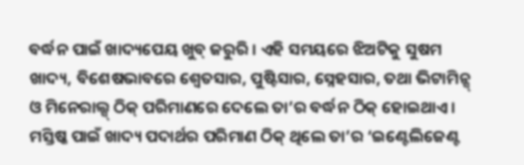ବର୍ଦ୍ଧନ ପାଇଁ ଖାଦ୍ୟପେୟ ଖୁବ୍ ଜରୁରି । ଏହି ସମୟରେ ଝିଅଟିକୁ ସୁଷମ ଖାଦ୍ୟ, ବିଶେଷଭାବରେ ଶ୍ୱେତସାର, ପୁଷ୍ଟିସାର, ସ୍ନେହସାର, ତଥା ଭିଟାମିନ୍ସ୍ ଓ ମିନେରାଲ୍ସ୍ ଠିକ୍ ପରିମାଣରେ ଦେଲେ ତା’ର ବର୍ଦ୍ଧନ ଠିକ୍ ହୋଇଥାଏ । ମସ୍ତିଷ୍କ ପାଇଁ ଖାଦ୍ୟ ପଦାର୍ଥର ପରିମାଣ ଠିକ୍ ଥିଲେ ତା’ର ‘ଇଣ୍ଟେଲିଜେଣ୍ଟ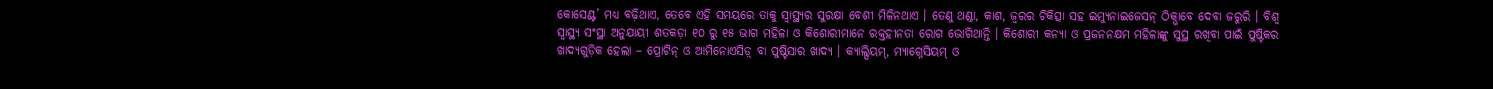କୋସେଣ୍ଟ’ ମଧ୍ୟ ବଢ଼ିଥାଏ, ତେବେ ଏହି ସମୟରେ ତାକୁ ସ୍ୱାସ୍ଥ୍ୟର ସୁରକ୍ଷା ବେଶୀ ମିଳିନଥାଏ । ତେଣୁ ଥଣ୍ଡା, କାଶ, ଜ୍ୱରର ଚିକିତ୍ସା ସହ ଇମ୍ୟୁନାଇଜେସନ୍ ଠିକ୍ଭାବେ ଦେବା ଜରୁରି । ବିଶ୍ୱ ସ୍ୱାସ୍ଥ୍ୟ ସଂସ୍ଥା ଅନୁଯାୟୀ ଶତକଡ଼ା ୧୦ ରୁ ୧୫ ଭାଗ ମହିଳା ଓ କିଶୋରୀମାନେ ରକ୍ତହୀନତା ରୋଗ ଭୋଗିଥାନ୍ତି । କିଶୋରୀ କନ୍ୟା ଓ ପ୍ରଜନନକ୍ଷମ ମହିଳାଙ୍କୁ ସୁସ୍ଥ ରଖିବା ପାଇଁ ପୁଷ୍ଟିକର ଖାଦ୍ୟଗୁଡ଼ିକ ହେଲା – ପ୍ରୋଟିନ୍ ଓ ଆମିନୋଏସିଡ଼୍ ବା ପୁଷ୍ଟିସାର ଖାଦ୍ୟ । କ୍ୟାଲ୍ସିୟମ୍, ମ୍ୟାଗ୍ନେସିୟମ୍ ଓ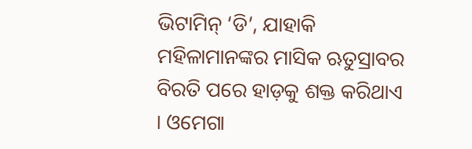ଭିଟାମିନ୍ ‘ଡି’, ଯାହାକି ମହିଳାମାନଙ୍କର ମାସିକ ଋତୁସ୍ରାବର ବିରତି ପରେ ହାଡ଼କୁ ଶକ୍ତ କରିଥାଏ । ଓମେଗା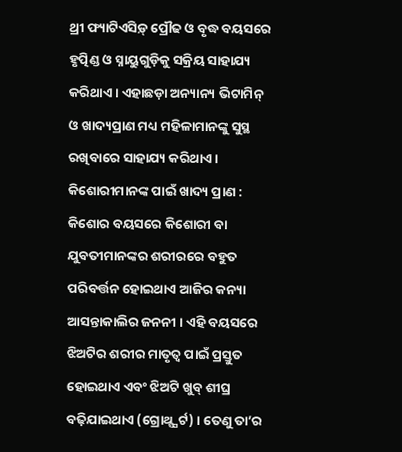ଥ୍ରୀ ଫ୍ୟାଟିଏସିଡ଼୍ ପ୍ରୌଢ ଓ ବୃଦ୍ଧ ବୟସରେ ହୃତ୍ପିଣ୍ଡ ଓ ସ୍ନାୟୁଗୁଡ଼ିକୁ ସକ୍ରିୟ ସାହାଯ୍ୟ କରିଥାଏ । ଏହାଛଡ଼ା ଅନ୍ୟାନ୍ୟ ଭିଟାମିନ୍ ଓ ଖାଦ୍ୟପ୍ରାଣ ମଧ୍ୟ ମହିଳାମାନଙ୍କୁ ସୁସ୍ଥ ରଖିବାରେ ସାହାଯ୍ୟ କରିଥାଏ ।
କିଶୋରୀମାନଙ୍କ ପାଇଁ ଖାଦ୍ୟ ପ୍ରାଣ : କିଶୋର ବୟସରେ କିଶୋରୀ ବା ଯୁବତୀମାନଙ୍କର ଶରୀରରେ ବହୁତ ପରିବର୍ତ୍ତନ ହୋଇଥାଏ ଆଜିର କନ୍ୟା ଆସନ୍ତାକାଲିର ଜନନୀ । ଏହି ବୟସରେ ଝିଅଟିର ଶରୀର ମାତୃତ୍ୱ ପାଇଁ ପ୍ରସ୍ତୁତ ହୋଇଥାଏ ଏବଂ ଝିଅଟି ଖୁବ୍ ଶୀଘ୍ର ବଢ଼ିଯାଇଥାଏ (ଗ୍ରୋଥ୍ସ୍ପର୍ଟ) । ତେଣୁ ତା’ର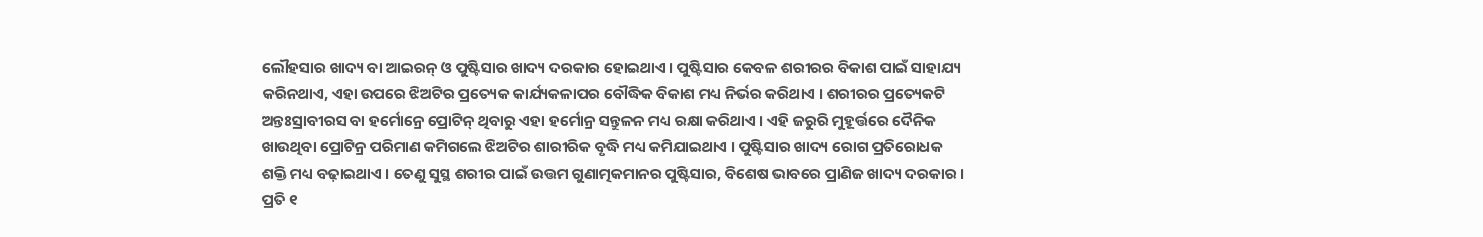ଲୌହସାର ଖାଦ୍ୟ ବା ଆଇରନ୍ ଓ ପୁଷ୍ଟିସାର ଖାଦ୍ୟ ଦରକାର ହୋଇଥାଏ । ପୁଷ୍ଟିସାର କେବଳ ଶରୀରର ବିକାଶ ପାଇଁ ସାହାଯ୍ୟ କରିନଥାଏ, ଏହା ଉପରେ ଝିଅଟିର ପ୍ରତ୍ୟେକ କାର୍ଯ୍ୟକଳାପର ବୌଦ୍ଧିକ ବିକାଶ ମଧ୍ୟ ନିର୍ଭର କରିଥାଏ । ଶରୀରର ପ୍ରତ୍ୟେକଟି ଅନ୍ତଃସ୍ରାବୀରସ ବା ହର୍ମୋନ୍ରେ ପ୍ରୋଟିନ୍ ଥିବାରୁ ଏହା ହର୍ମୋନ୍ର ସନ୍ତୁଳନ ମଧ୍ୟ ରକ୍ଷା କରିଥାଏ । ଏହି ଜରୁରି ମୁହୂର୍ତ୍ତରେ ଦୈନିକ ଖାଉଥିବା ପ୍ରୋଟିନ୍ର ପରିମାଣ କମିଗଲେ ଝିଅଟିର ଶାରୀରିକ ବୃଦ୍ଧି ମଧ୍ୟ କମିଯାଇଥାଏ । ପୁଷ୍ଟିସାର ଖାଦ୍ୟ ରୋଗ ପ୍ରତିରୋଧକ ଶକ୍ତି ମଧ୍ୟ ବଢ଼ାଇଥାଏ । ତେଣୁ ସୁସ୍ଥ ଶରୀର ପାଇଁ ଉତ୍ତମ ଗୁଣାତ୍ମକମାନର ପୁଷ୍ଟିସାର, ବିଶେଷ ଭାବରେ ପ୍ରାଣିଜ ଖାଦ୍ୟ ଦରକାର । ପ୍ରତି ୧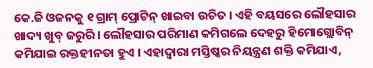କେ.ଜି ଓଜନକୁ ୧ ଗ୍ରାମ୍ ପ୍ରୋଟିନ୍ ଖାଇବା ଉଚିତ । ଏହି ବୟସରେ ଲୌହସାର ଖାଦ୍ୟ ଖୁବ୍ ଜରୁରି । ଲୌହସାର ପରିମାଣ କମିଗଲେ ଦେହରୁ ହିମୋଗ୍ଲୋବିନ୍ କମିଯାଇ ରକ୍ତହୀନତା ହୁଏ । ଏହାଦ୍ୱାରା ମସ୍ତିଷ୍କର ନିୟନ୍ତ୍ରଣ ଶକ୍ତି କମିଯାଏ,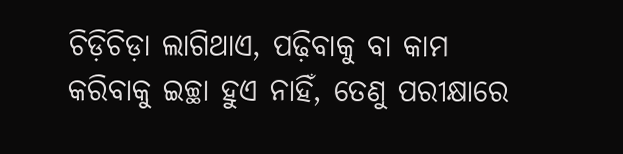ଚିଡ଼ିଚିଡ଼ା ଲାଗିଥାଏ, ପଢ଼ିବାକୁ ବା କାମ କରିବାକୁ ଇଚ୍ଛା ହୁଏ ନାହିଁ, ତେଣୁ ପରୀକ୍ଷାରେ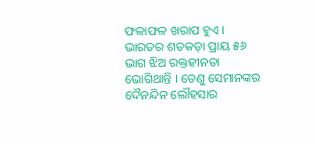ଫଳାଫଳ ଖରାପ ହୁଏ । ଭାରତର ଶତକଡ଼ା ପ୍ରାୟ ୫୬ ଭାଗ ଝିଅ ରକ୍ତହୀନତା ଭୋଗିଥାନ୍ତି । ତେଣୁ ସେମାନଙ୍କର ଦୈନନ୍ଦିନ ଲୌହସାର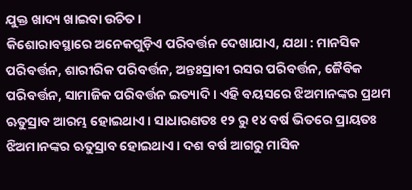ଯୁକ୍ତ ଖାଦ୍ୟ ଖାଇବା ଉଚିତ ।
କିଶୋରାବସ୍ଥାରେ ଅନେକଗୁଡ଼ିଏ ପରିବର୍ତ୍ତନ ଦେଖାଯାଏ, ଯଥା : ମାନସିକ ପରିବର୍ତ୍ତନ, ଶାରୀରିକ ପରିବର୍ତ୍ତନ, ଅନ୍ତଃସ୍ରାବୀ ରସର ପରିବର୍ତ୍ତନ, ଜୈବିକ ପରିବର୍ତ୍ତନ, ସାମାଜିକ ପରିବର୍ତ୍ତନ ଇତ୍ୟାଦି । ଏହି ବୟସରେ ଝିଅମାନଙ୍କର ପ୍ରଥମ ଋତୁସ୍ରାବ ଆରମ୍ଭ ହୋଇଥାଏ । ସାଧାରଣତଃ ୧୨ ରୁ ୧୪ ବର୍ଷ ଭିତରେ ପ୍ରାୟତଃ ଝିଅମାନଙ୍କର ଋତୁସ୍ରାବ ହୋଇଥାଏ । ଦଶ ବର୍ଷ ଆଗରୁ ମାସିକ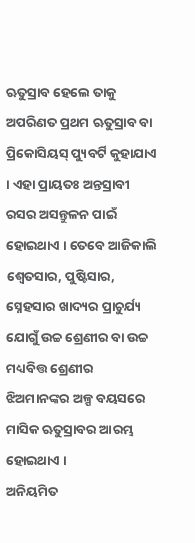ଋତୁସ୍ରାବ ହେଲେ ତାକୁ ଅପରିଣତ ପ୍ରଥମ ଋତୁସ୍ରାବ ବା ପ୍ରିକୋସିୟସ୍ ପ୍ୟୁବର୍ଟି କୁହାଯାଏ । ଏହା ପ୍ରାୟତଃ ଅନ୍ତସ୍ରାବୀ ରସର ଅସନ୍ତୁଳନ ପାଇଁ ହୋଇଥାଏ । ତେବେ ଆଜିକାଲି ଶ୍ୱେତସାର, ପୁଷ୍ଟିସାର, ସ୍ନେହସାର ଖାଦ୍ୟର ପ୍ରାଚୁର୍ଯ୍ୟ ଯୋଗୁଁ ଉଚ୍ଚ ଶ୍ରେଣୀର ବା ଉଚ୍ଚ ମଧ୍ୟବିତ୍ତ ଶ୍ରେଣୀର ଝିଅମାନଙ୍କର ଅଳ୍ପ ବୟସରେ ମାସିକ ଋତୁସ୍ରାବର ଆରମ୍ଭ ହୋଇଥାଏ ।
ଅନିୟମିତ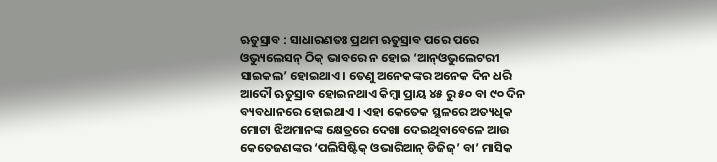ଋତୁସ୍ରାବ : ସାଧାରଣତଃ ପ୍ରଥମ ଋତୁସ୍ରାବ ପରେ ପରେ ଓଭ୍ୟୁଲେସନ୍ ଠିକ୍ ଭାବରେ ନ ହୋଇ ‘ଆନ୍ଓଭୁଲେଟରୀ ସାଇକଲ’ ହୋଇଥାଏ । ତେଣୁ ଅନେକଙ୍କର ଅନେକ ଦିନ ଧରି ଆଦୌ ଋତୁସ୍ରାବ ହୋଇନଥାଏ କିମ୍ବା ପ୍ରାୟ ୪୫ ରୁ ୫୦ ବା ୯୦ ଦିନ ବ୍ୟବଧାନରେ ହୋଇଥାଏ । ଏହା କେତେକ ସ୍ଥଳରେ ଅତ୍ୟଧିକ ମୋଟା ଝିଅମାନଙ୍କ କ୍ଷେତ୍ରରେ ଦେଖା ଦେଇଥିବାବେଳେ ଆଉ କେତେଜଣଙ୍କର ‘ପଲିସିଷ୍ଟିକ୍ ଓଭାରିଆନ୍ ଡିଜିଜ୍’ ବା’ ମାସିକ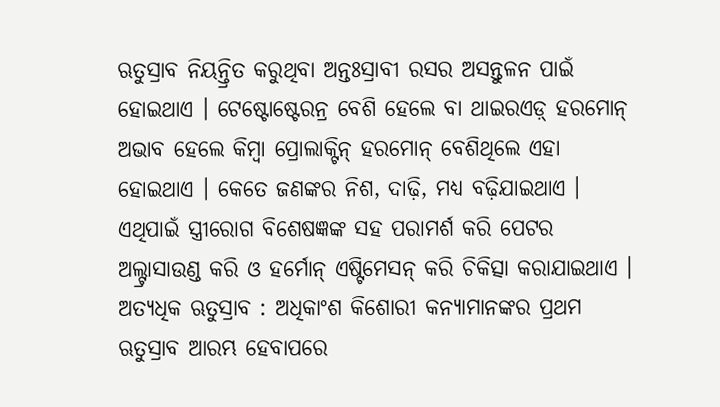ଋତୁସ୍ରାବ ନିୟନ୍ତ୍ରିତ କରୁଥିବା ଅନ୍ତଃସ୍ରାବୀ ରସର ଅସନ୍ତୁଳନ ପାଇଁ ହୋଇଥାଏ । ଟେଷ୍ଟୋଷ୍ଟେରନ୍ର ବେଶି ହେଲେ ବା ଥାଇରଏଡ଼୍ ହରମୋନ୍ ଅଭାବ ହେଲେ କିମ୍ବା ପ୍ରୋଲାକ୍ଟିନ୍ ହରମୋନ୍ ବେଶିଥିଲେ ଏହା ହୋଇଥାଏ । କେତେ ଜଣଙ୍କର ନିଶ, ଦାଢ଼ି, ମଧ୍ୟ ବଢ଼ିଯାଇଥାଏ । ଏଥିପାଇଁ ସ୍ତ୍ରୀରୋଗ ବିଶେଷଜ୍ଞଙ୍କ ସହ ପରାମର୍ଶ କରି ପେଟର ଅଲ୍ଟ୍ରାସାଉଣ୍ଡ କରି ଓ ହର୍ମୋନ୍ ଏଷ୍ଟିମେସନ୍ କରି ଚିକିତ୍ସା କରାଯାଇଥାଏ ।
ଅତ୍ୟଧିକ ଋତୁସ୍ରାବ : ଅଧିକାଂଶ କିଶୋରୀ କନ୍ୟାମାନଙ୍କର ପ୍ରଥମ ଋତୁସ୍ରାବ ଆରମ୍ଭ ହେବାପରେ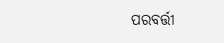ପରବର୍ତ୍ତୀ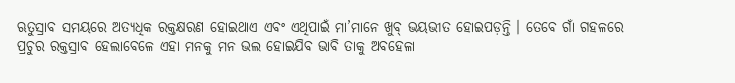ଋତୁସ୍ରାବ ସମୟରେ ଅତ୍ୟଧିକ ରକ୍ତକ୍ଷରଣ ହୋଇଥାଏ ଏବଂ ଏଥିପାଇଁ ମା’ମାନେ ଖୁବ୍ ଭୟଭୀତ ହୋଇପଡ଼ନ୍ତି । ତେବେ ଗାଁ ଗହଳରେ ପ୍ରଚୁର ରକ୍ତସ୍ରାବ ହେଲାବେଳେ ଏହା ମନକୁ ମନ ଭଲ ହୋଇଯିବ ଭାବି ତାକୁ ଅବହେଳା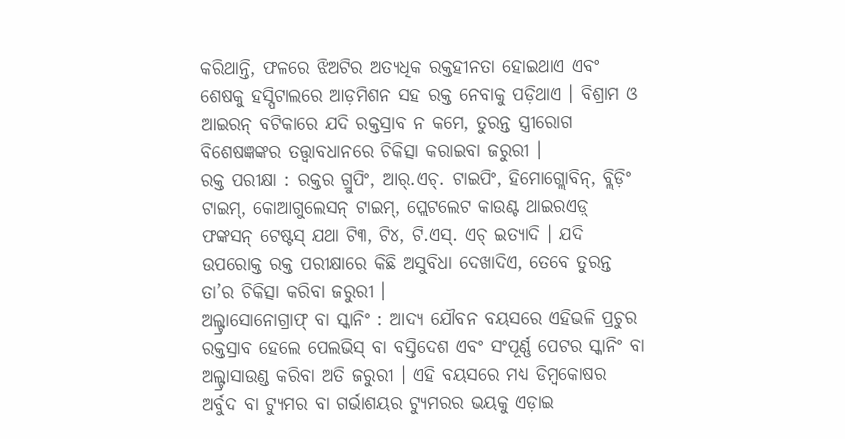କରିଥାନ୍ତି, ଫଳରେ ଝିଅଟିର ଅତ୍ୟଧିକ ରକ୍ତହୀନତା ହୋଇଥାଏ ଏବଂ ଶେଷକୁ ହସ୍ପିଟାଲରେ ଆଡ଼ମିଶନ ସହ ରକ୍ତ ନେବାକୁ ପଡ଼ିଥାଏ । ବିଶ୍ରାମ ଓ ଆଇରନ୍ ବଟିକାରେ ଯଦି ରକ୍ତସ୍ରାବ ନ କମେ, ତୁରନ୍ତ ସ୍ତ୍ରୀରୋଗ ବିଶେଷଜ୍ଞଙ୍କର ତତ୍ତ୍ୱାବଧାନରେ ଚିକିତ୍ସା କରାଇବା ଜରୁରୀ ।
ରକ୍ତ ପରୀକ୍ଷା : ରକ୍ତର ଗ୍ରୁପିଂ, ଆର୍.ଏଚ୍. ଟାଇପିଂ, ହିମୋଗ୍ଲୋବିନ୍, ବ୍ଲିଡ଼ିଂ ଟାଇମ୍, କୋଆଗୁଲେସନ୍ ଟାଇମ୍, ପ୍ଲେଟଲେଟ କାଉଣ୍ଟ ଥାଇରଏଡ଼୍ ଫଙ୍କସନ୍ ଟେଷ୍ଟସ୍ ଯଥା ଟି୩, ଟି୪, ଟି.ଏସ୍. ଏଚ୍ ଇତ୍ୟାଦି । ଯଦି ଉପରୋକ୍ତ ରକ୍ତ ପରୀକ୍ଷାରେ କିଛି ଅସୁବିଧା ଦେଖାଦିଏ, ତେବେ ତୁରନ୍ତ ତା’ର ଚିକିତ୍ସା କରିବା ଜରୁରୀ ।
ଅଲ୍ଟ୍ରାସୋନୋଗ୍ରାଫ୍ ବା ସ୍କାନିଂ : ଆଦ୍ୟ ଯୌବନ ବୟସରେ ଏହିଭଳି ପ୍ରଚୁର ରକ୍ତସ୍ରାବ ହେଲେ ପେଲଭିସ୍ ବା ବସ୍ତିଦେଶ ଏବଂ ସଂପୂର୍ଣ୍ଣ ପେଟର ସ୍କାନିଂ ବା ଅଲ୍ଟ୍ରାସାଉଣ୍ଡ କରିବା ଅତି ଜରୁରୀ । ଏହି ବୟସରେ ମଧ୍ୟ ଡିମ୍ବକୋଷର ଅର୍ବୁଦ ବା ଟ୍ୟୁମର ବା ଗର୍ଭାଶୟର ଟ୍ୟୁମରର ଭୟକୁ ଏଡ଼ାଇ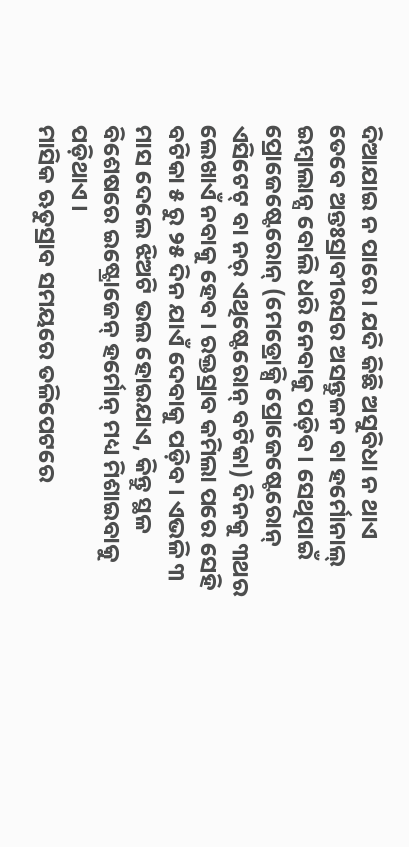ଦିଆଯାଇ ନ ପାରେ । ଯଦି କିଛି ଅସୁବିଧା ନ ଥାଏ ତେବେ ଅନ୍ତଃସ୍ରାବୀରସର ଅସନ୍ତୁଳନ ବା ହର୍ମୋନାଲ୍ ଇମ୍ବାଲାନ୍ସ ବୋଲି ଧରି ନେବାକୁ ପଡ଼ିବ । ସେଥିପାଇଁ ପ୍ରୋଜେଷ୍ଟେରୋନ୍ (ମେଡ୍ରୋକ୍ସି ପ୍ରୋଜେଷ୍ଟେରୋନ୍ ଏସିଟେଟ୍ ବା ନର୍ ଏଥିଷ୍ଟେରୋନ୍ ବଟିକା) ଦିନକୁ ୩ଥର ଲେଖାଏଁ ନବାକୁ ହେବ । ରକ୍ତସ୍ରାବ କମିଲା ପରେ ସେହି ବଟିକା ୫ ରୁ ୨୫ ଦିନ ଯାଏଁ ଦେବାକୁ ପଡ଼ିବ । ଏଭଳି ୩ ମାସ ଦେଲେ ଝିଅଟି ଭଲ ହୋଇଯାଏ, କିନ୍ତୁ ସ୍ଥଳ ବିଶେଷରେ ଇଷ୍ଟ୍ରୋଜେନ୍ ହର୍ମୋନ୍ ମଧ୍ୟ ମିଶାଇବାକୁ ପଡ଼ିଥାଏ ।
ମାସିକ ଋତୁସ୍ରାବ ସମୟରେ ତଳିପେଟରେ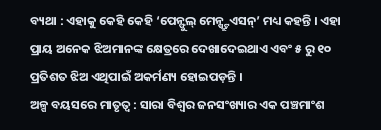ବ୍ୟଥା : ଏହାକୁ କେହି କେହି ‘ପେନ୍ଫୁଲ୍ ମେନ୍ଷ୍ଟ୍ରୁଏସନ୍’ ମଧ୍ୟ କହନ୍ତି । ଏହା ପ୍ରାୟ ଅନେକ ଝିଅମାନଙ୍କ କ୍ଷେତ୍ରରେ ଦେଖାଦେଇଥାଏ ଏବଂ ୫ ରୁ ୧୦ ପ୍ରତିଶତ ଝିଅ ଏଥିପାଇଁ ଅକର୍ମଣ୍ୟ ହୋଇପଡ଼ନ୍ତି ।
ଅଳ୍ପ ବୟସରେ ମାତୃତ୍ୱ : ସାରା ବିଶ୍ୱର ଜନସଂଖ୍ୟାର ଏକ ପଞ୍ଚମାଂଶ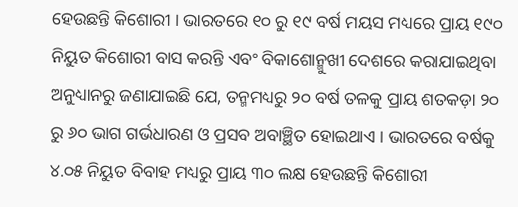ହେଉଛନ୍ତି କିଶୋରୀ । ଭାରତରେ ୧୦ ରୁ ୧୯ ବର୍ଷ ମୟସ ମଧ୍ୟରେ ପ୍ରାୟ ୧୯୦ ନିୟୁତ କିଶୋରୀ ବାସ କରନ୍ତି ଏବଂ ବିକାଶୋନ୍ମୁଖୀ ଦେଶରେ କରାଯାଇଥିବା ଅନୁଧ୍ୟାନରୁ ଜଣାଯାଇଛି ଯେ, ତନ୍ମମଧ୍ୟରୁ ୨୦ ବର୍ଷ ତଳକୁ ପ୍ରାୟ ଶତକଡ଼ା ୨୦ ରୁ ୬୦ ଭାଗ ଗର୍ଭଧାରଣ ଓ ପ୍ରସବ ଅବାଞ୍ଛିତ ହୋଇଥାଏ । ଭାରତରେ ବର୍ଷକୁ ୪.୦୫ ନିୟୁତ ବିବାହ ମଧ୍ୟରୁ ପ୍ରାୟ ୩୦ ଲକ୍ଷ ହେଉଛନ୍ତି କିଶୋରୀ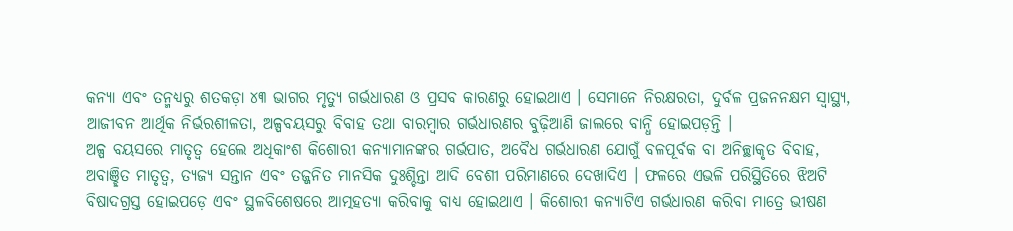କନ୍ୟା ଏବଂ ତନ୍ମଧ୍ୟରୁ ଶତକଡ଼ା ୪୩ ଭାଗର ମୃତ୍ୟୁ ଗର୍ଭଧାରଣ ଓ ପ୍ରସବ କାରଣରୁ ହୋଇଥାଏ । ସେମାନେ ନିରକ୍ଷରତା, ଦୁର୍ବଳ ପ୍ରଜନନକ୍ଷମ ସ୍ୱାସ୍ଥ୍ୟ, ଆଜୀବନ ଆର୍ଥିକ ନିର୍ଭରଶୀଳତା, ଅଳ୍ପବୟସରୁ ବିବାହ ତଥା ବାରମ୍ବାର ଗର୍ଭଧାରଣର ବୁଢ଼ିଆଣି ଜାଲରେ ବାନ୍ଧି ହୋଇପଡ଼ନ୍ତି ।
ଅଳ୍ପ ବୟସରେ ମାତୃତ୍ୱ ହେଲେ ଅଧିକାଂଶ କିଶୋରୀ କନ୍ୟାମାନଙ୍କର ଗର୍ଭପାତ, ଅବୈଧ ଗର୍ଭଧାରଣ ଯୋଗୁଁ ବଳପୂର୍ବକ ବା ଅନିଚ୍ଛାକୃତ ବିବାହ, ଅବାଞ୍ଛିତ ମାତୃତ୍ୱ, ତ୍ୟଜ୍ୟ ସନ୍ତାନ ଏବଂ ତଜ୍ଜନିତ ମାନସିକ ଦୁଃଶ୍ଚିନ୍ତା ଆଦି ବେଶୀ ପରିମାଣରେ ଦେଖାଦିଏ । ଫଳରେ ଏଭଳି ପରିସ୍ଥିତିରେ ଝିଅଟି ବିଷାଦଗ୍ରସ୍ତ ହୋଇପଡ଼େ ଏବଂ ସ୍ଥଳବିଶେଷରେ ଆତ୍ମହତ୍ୟା କରିବାକୁ ବାଧ୍ୟ ହୋଇଥାଏ । କିଶୋରୀ କନ୍ୟାଟିଏ ଗର୍ଭଧାରଣ କରିବା ମାତ୍ରେ ଭୀଷଣ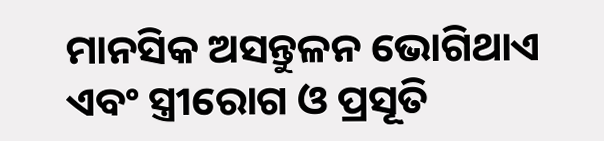ମାନସିକ ଅସନ୍ତୁଳନ ଭୋଗିଥାଏ ଏବଂ ସ୍ତ୍ରୀରୋଗ ଓ ପ୍ରସୂତି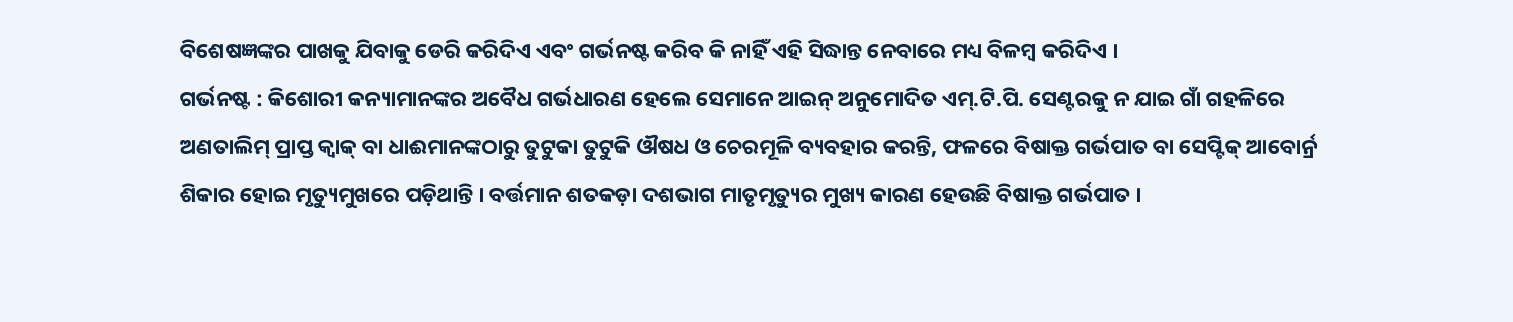ବିଶେଷଜ୍ଞଙ୍କର ପାଖକୁ ଯିବାକୁ ଡେରି କରିଦିଏ ଏବଂ ଗର୍ଭନଷ୍ଟ କରିବ କି ନାହିଁ ଏହି ସିଦ୍ଧାନ୍ତ ନେବାରେ ମଧ୍ୟ ବିଳମ୍ବ କରିଦିଏ ।
ଗର୍ଭନଷ୍ଟ : କିଶୋରୀ କନ୍ୟାମାନଙ୍କର ଅବୈଧ ଗର୍ଭଧାରଣ ହେଲେ ସେମାନେ ଆଇନ୍ ଅନୁମୋଦିତ ଏମ୍.ଟି.ପି. ସେଣ୍ଟରକୁ ନ ଯାଇ ଗାଁ ଗହଳିରେ ଅଣତାଲିମ୍ ପ୍ରାପ୍ତ କ୍ୱାକ୍ ବା ଧାଈମାନଙ୍କଠାରୁ ତୁଟୁକା ତୁଟୁକି ଔଷଧ ଓ ଚେରମୂଳି ବ୍ୟବହାର କରନ୍ତି, ଫଳରେ ବିଷାକ୍ତ ଗର୍ଭପାତ ବା ସେପ୍ଟିକ୍ ଆବୋର୍ନ୍ର ଶିକାର ହୋଇ ମୃତ୍ୟୁମୁଖରେ ପଡ଼ିଥାନ୍ତି । ବର୍ତ୍ତମାନ ଶତକଡ଼ା ଦଶଭାଗ ମାତୃମୃତ୍ୟୁର ମୁଖ୍ୟ କାରଣ ହେଉଛି ବିଷାକ୍ତ ଗର୍ଭପାତ ।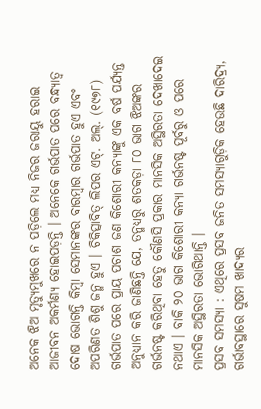ଅନେକ ଝିଅ ମୃତ୍ୟୁମୁଖରେ ନ ପଡ଼ିଲେ ମଧ୍ୟ ନିଜର ଜରାୟୁ ହରାଇ ଆଜୀବନ ଅକର୍ମଣ୍ୟ ହୋଇପଡ଼ନ୍ତି । ଅନେକେ ଗର୍ଭପାତ ପରେ ବନ୍ଧ୍ୟାତ୍ୱ ଦୋଷ ଭୋଗନ୍ତି କିମ୍ବା ସେମାନଙ୍କର ବାରମ୍ବାର ଗର୍ଭପାତ ହୁଏ ଏବଂ ଅପରିଣତ ଶିଶୁ ଜନ୍ମ ହୁଏ । ଚିକିତ୍ସାବିତ୍ ଲିପର ଏଟ୍. ଅଲ୍. (୧୯୭୮) ଗର୍ଭପାତ ପରେ ପ୍ରାୟ ପଚାଶ ଜଣ କିଶୋରୀ କନ୍ୟାଙ୍କୁ ଏକ ବର୍ଷ ପର୍ଯ୍ୟନ୍ତ ଅନୁଧ୍ୟାନ କରି ଜାଣିଛନ୍ତି ଯେ, ତନ୍ମଧ୍ୟରୁ ଶତକଡ଼ା ୮୦ ଭାଗ ଝିଅଙ୍କର ଗର୍ଭନଷ୍ଟ କରିଥିବା ହେତୁ କୌଣସି ପ୍ରକାର ମାନସିକ ଅସ୍ଥିରତା ଦେଖାଦେଇ ନଥାଏ । ବାକି ୨୦ ଭାଗ କିଶୋରୀ କନ୍ୟା ଗର୍ଭନଷ୍ଟ ପୂର୍ବରୁ ଓ ପରେ ମାନସିକ ଅସ୍ଥିରତା ଭୋଗିଥାନ୍ତି ।
ପ୍ରସବ ସମସ୍ୟା : ଏଥିରେ ପ୍ରସବ ଜନିତ ସମସ୍ୟାଗୁଡ଼ିକ ହେଉଛି ଦାରିଦ୍ର୍ୟ, ଗର୍ଭାବସ୍ଥାରେ ସୁଷମ ଖାଦ୍ୟର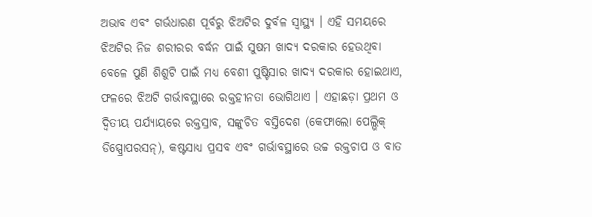ଅଭାବ ଏବଂ ଗର୍ଭଧାରଣ ପୂର୍ବରୁ ଝିଅଟିର ଦୁର୍ବଳ ସ୍ୱାସ୍ଥ୍ୟ । ଏହି ସମୟରେ ଝିଅଟିର ନିଜ ଶରୀରର ବର୍ଦ୍ଧନ ପାଇଁ ସୁଷମ ଖାଦ୍ୟ ଦରକାର ହେଉଥିବା ବେଳେ ପୁଣି ଶିଶୁଟି ପାଇଁ ମଧ୍ୟ ବେଶୀ ପୁଷ୍ଟିସାର ଖାଦ୍ୟ ଦରକାର ହୋଇଥାଏ, ଫଳରେ ଝିଅଟି ଗର୍ଭାବସ୍ଥାରେ ରକ୍ତହୀନତା ଭୋଗିଥାଏ । ଏହାଛଡ଼ା ପ୍ରଥମ ଓ ଦ୍ୱିତୀୟ ପର୍ଯ୍ୟାୟରେ ରକ୍ତସ୍ରାବ, ସଙ୍କୁଚିତ ବସ୍ତିଦେଶ (କେଫାଲୋ ପେଲ୍ଭିକ୍ ଡିସ୍ପ୍ରୋପରସନ୍), କଷ୍ଟସାଧ୍ୟ ପ୍ରସବ ଏବଂ ଗର୍ଭାବସ୍ଥାରେ ଉଚ୍ଚ ରକ୍ତଚାପ ଓ ବାତ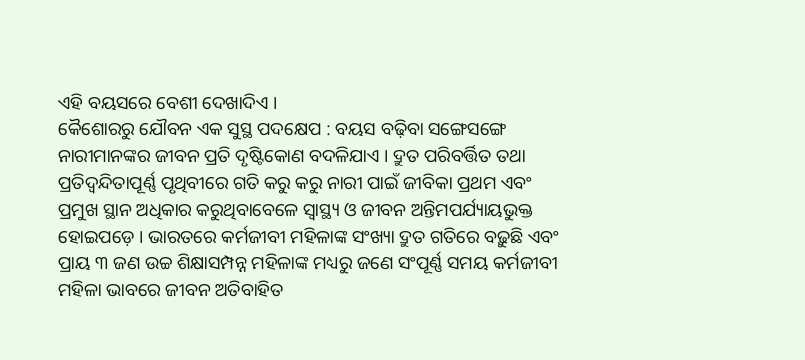ଏହି ବୟସରେ ବେଶୀ ଦେଖାଦିଏ ।
କୈଶୋରରୁ ଯୌବନ ଏକ ସୁସ୍ଥ ପଦକ୍ଷେପ : ବୟସ ବଢ଼ିବା ସଙ୍ଗେସଙ୍ଗେ ନାରୀମାନଙ୍କର ଜୀବନ ପ୍ରତି ଦୃଷ୍ଟିକୋଣ ବଦଳିଯାଏ । ଦ୍ରୁତ ପରିବର୍ତ୍ତିତ ତଥା ପ୍ରତିଦ୍ୱନ୍ଦିତାପୂର୍ଣ୍ଣ ପୃଥିବୀରେ ଗତି କରୁ କରୁ ନାରୀ ପାଇଁ ଜୀବିକା ପ୍ରଥମ ଏବଂ ପ୍ରମୁଖ ସ୍ଥାନ ଅଧିକାର କରୁଥିବାବେଳେ ସ୍ୱାସ୍ଥ୍ୟ ଓ ଜୀବନ ଅନ୍ତିମପର୍ଯ୍ୟାୟଭୁକ୍ତ ହୋଇପଡ଼େ । ଭାରତରେ କର୍ମଜୀବୀ ମହିଳାଙ୍କ ସଂଖ୍ୟା ଦ୍ରୁତ ଗତିରେ ବଢ଼ୁଛି ଏବଂ ପ୍ରାୟ ୩ ଜଣ ଉଚ୍ଚ ଶିକ୍ଷାସମ୍ପନ୍ନ ମହିଳାଙ୍କ ମଧ୍ୟରୁ ଜଣେ ସଂପୂର୍ଣ୍ଣ ସମୟ କର୍ମଜୀବୀ ମହିଳା ଭାବରେ ଜୀବନ ଅତିବାହିତ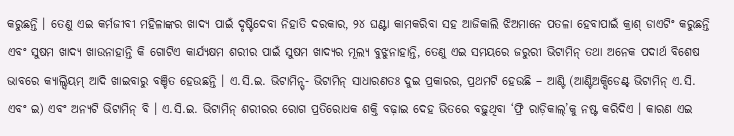କରୁଛନ୍ତି । ତେଣୁ ଏଇ କର୍ମଜୀବୀ ମହିଳାଙ୍କର ଖାଦ୍ୟ ପାଇଁ ଦୃଷ୍ଟିଦେବା ନିହାତି ଦରକାର, ୨୪ ଘଣ୍ଟା କାମକରିବା ସହ ଆଜିକାଲି ଝିଅମାନେ ପତଳା ହେବାପାଇଁ କ୍ରାଶ୍ ଡାଏଟିଂ କରୁଛନ୍ତି ଏବଂ ସୁଷମ ଖାଦ୍ୟ ଖାଉନାହାନ୍ତି କି ଗୋଟିଏ କାର୍ଯ୍ୟକ୍ଷମ ଶରୀର ପାଇଁ ସୁଷମ ଖାଦ୍ୟର ମୂଲ୍ୟ ବୁଝୁନାହାନ୍ତି, ତେଣୁ ଏଇ ସମୟରେ ଜରୁରୀ ଭିଟାମିନ୍ ତଥା ଅନେକ ପଦାର୍ଥ ବିଶେଷ ଭାବରେ କ୍ୟାଲ୍ସିୟମ୍ ଆଦି ଖାଇବାରୁ ବଞ୍ଚିତ ହେଉଛନ୍ତି । ଏ.ସି.ଇ. ଭିଟାମିନ୍ସ୍- ଭିଟାମିନ୍ ସାଧାରଣତଃ ଦୁଇ ପ୍ରକାରର, ପ୍ରଥମଟି ହେଉଛି – ଆଣ୍ଟି (ଆଣ୍ଟିଅକ୍ସିଡେଣ୍ଟ୍ ଭିଟାମିନ୍ ଏ.ସି. ଏବଂ ଇ) ଏବଂ ଅନ୍ୟଟି ଭିଟାମିନ୍ ବି । ଏ.ସି.ଇ. ଭିଟାମିନ୍ ଶରୀରର ରୋଗ ପ୍ରତିରୋଧକ ଶକ୍ତି ବଢ଼ାଇ ଦେହ ଭିତରେ ବଢ଼ୁଥିବା ‘ଫ୍ରି ରାଡ଼ିକାଲ୍’କୁ ନଷ୍ଟ କରିଦିଏ । କାରଣ ଏଇ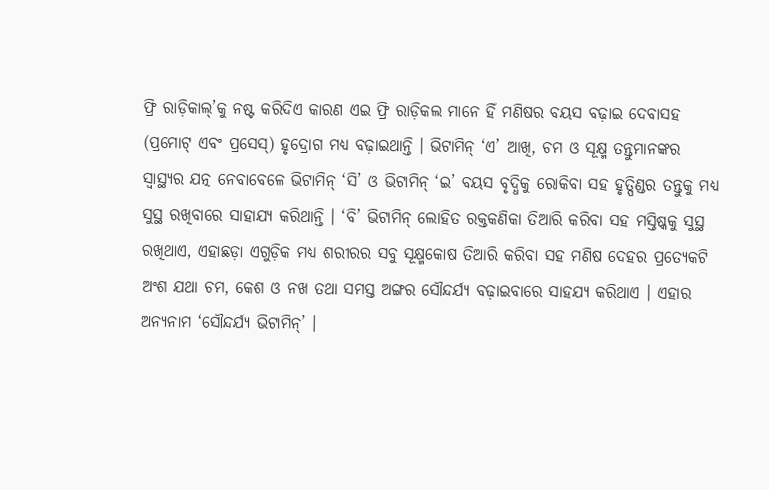ଫ୍ରି ରାଡ଼ିକାଲ୍’କୁ ନଷ୍ଟ କରିଦିଏ କାରଣ ଏଇ ଫ୍ରି ରାଡ଼ିକଲ ମାନେ ହିଁ ମଣିଷର ବୟସ ବଢ଼ାଇ ଦେବାସହ (ପ୍ରମୋଟ୍ ଏବଂ ପ୍ରସେସ୍) ହୃଦ୍ରୋଗ ମଧ୍ୟ ବଢ଼ାଇଥାନ୍ତି । ଭିଟାମିନ୍ ‘ଏ’ ଆଖି, ଚମ ଓ ସୂକ୍ଷ୍ମ ତନ୍ତୁମାନଙ୍କର ସ୍ୱାସ୍ଥ୍ୟର ଯତ୍ନ ନେବାବେଳେ ଭିଟାମିନ୍ ‘ସି’ ଓ ଭିଟାମିନ୍ ‘ଇ’ ବୟସ ବୃଦ୍ଧିକୁ ରୋକିବା ସହ ହୃତ୍ପିଣ୍ଡର ତନ୍ତୁକୁ ମଧ୍ୟ ସୁସ୍ଥ ରଖିବାରେ ସାହାଯ୍ୟ କରିଥାନ୍ତି । ‘ବି’ ଭିଟାମିନ୍ ଲୋହିତ ରକ୍ତକଣିକା ତିଆରି କରିବା ସହ ମସ୍ତିଷ୍କକୁ ସୁସ୍ଥ ରଖିଥାଏ, ଏହାଛଡ଼ା ଏଗୁଡ଼ିକ ମଧ୍ୟ ଶରୀରର ସବୁ ସୂକ୍ଷ୍ମକୋଷ ତିଆରି କରିବା ସହ ମଣିଷ ଦେହର ପ୍ରତ୍ୟେକଟି ଅଂଶ ଯଥା ଚମ, କେଶ ଓ ନଖ ତଥା ସମସ୍ତ ଅଙ୍ଗର ସୌନ୍ଦର୍ଯ୍ୟ ବଢ଼ାଇବାରେ ସାହଯ୍ୟ କରିଥାଏ । ଏହାର ଅନ୍ୟନାମ ‘ସୌନ୍ଦର୍ଯ୍ୟ ଭିଟାମିନ୍’ ।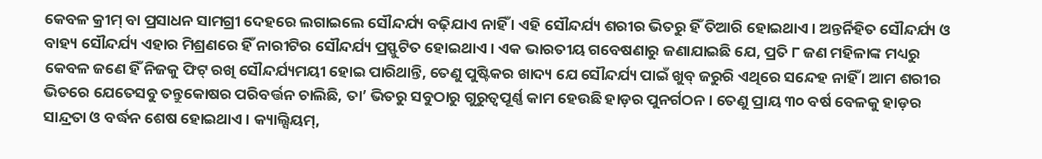କେବଳ କ୍ରୀମ୍ ବା ପ୍ରସାଧନ ସାମଗ୍ରୀ ଦେହରେ ଲଗାଇଲେ ସୌନ୍ଦର୍ଯ୍ୟ ବଢ଼ିଯାଏ ନାହିଁ । ଏହି ସୌନ୍ଦର୍ଯ୍ୟ ଶରୀର ଭିତରୁ ହିଁ ତିଆରି ହୋଇଥାଏ । ଅନ୍ତର୍ନିହିତ ସୌନ୍ଦର୍ଯ୍ୟ ଓ ବାହ୍ୟ ସୌନ୍ଦର୍ଯ୍ୟ ଏହାର ମିଶ୍ରଣରେ ହିଁ ନାରୀଟିର ସୌନ୍ଦର୍ଯ୍ୟ ପ୍ରସ୍ଫୁଟିତ ହୋଇଥାଏ । ଏକ ଭାରତୀୟ ଗବେଷଣାରୁ ଜଣାଯାଇଛି ଯେ, ପ୍ରତି ୮ ଜଣ ମହିଳାଙ୍କ ମଧ୍ୟରୁ କେବଳ ଜଣେ ହିଁ ନିଜକୁ ଫିଟ୍ ରଖି ସୌନ୍ଦର୍ଯ୍ୟମୟୀ ହୋଇ ପାରିଥାନ୍ତି, ତେଣୁ ପୁଷ୍ଟିକର ଖାଦ୍ୟ ଯେ ସୌନ୍ଦର୍ଯ୍ୟ ପାଇଁ ଖୁବ୍ ଜରୁରି ଏଥିରେ ସନ୍ଦେହ ନାହିଁ । ଆମ ଶରୀର ଭିତରେ ଯେତେସବୁ ତନ୍ତୁକୋଷର ପରିବର୍ତ୍ତନ ଚାଲିଛି, ତା’ ଭିତରୁ ସବୁଠାରୁ ଗୁରୁତ୍ୱପୂର୍ଣ୍ଣ କାମ ହେଉଛି ହାଡ଼ର ପୁନର୍ଗଠନ । ତେଣୁ ପ୍ରାୟ ୩୦ ବର୍ଷ ବେଳକୁ ହାଡ଼ର ସାନ୍ଦ୍ରତା ଓ ବର୍ଦ୍ଧନ ଶେଷ ହୋଇଥାଏ । କ୍ୟାଲ୍ସିୟମ୍,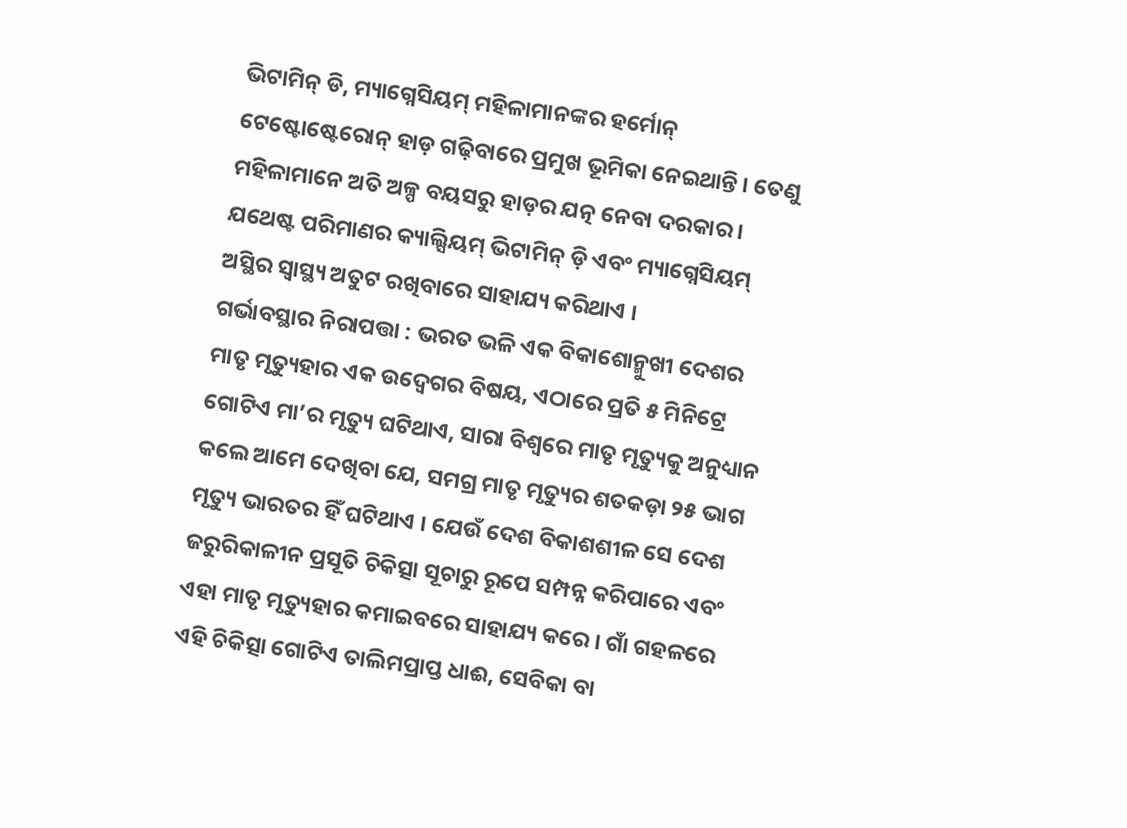ଭିଟାମିନ୍ ଡି, ମ୍ୟାଗ୍ନେସିୟମ୍ ମହିଳାମାନଙ୍କର ହର୍ମୋନ୍ ଟେଷ୍ଟୋଷ୍ଟେରୋନ୍ ହାଡ଼ ଗଢ଼ିବାରେ ପ୍ରମୁଖ ଭୂମିକା ନେଇଥାନ୍ତି । ତେଣୁ ମହିଳାମାନେ ଅତି ଅଳ୍ପ ବୟସରୁ ହାଡ଼ର ଯତ୍ନ ନେବା ଦରକାର । ଯଥେଷ୍ଟ ପରିମାଣର କ୍ୟାଲ୍ସିୟମ୍ ଭିଟାମିନ୍ ଡ଼ି ଏବଂ ମ୍ୟାଗ୍ନେସିୟମ୍ ଅସ୍ଥିର ସ୍ୱାସ୍ଥ୍ୟ ଅତୁଟ ରଖିବାରେ ସାହାଯ୍ୟ କରିଥାଏ ।
ଗର୍ଭାବସ୍ଥାର ନିରାପତ୍ତା : ଭରତ ଭଳି ଏକ ବିକାଶୋନ୍ମୁଖୀ ଦେଶର ମାତୃ ମୃତ୍ୟୁହାର ଏକ ଉଦ୍ବେଗର ବିଷୟ, ଏଠାରେ ପ୍ରତି ୫ ମିନିଟ୍ରେ ଗୋଟିଏ ମା’ର ମୃତ୍ୟୁ ଘଟିଥାଏ, ସାରା ବିଶ୍ୱରେ ମାତୃ ମୃତ୍ୟୁକୁ ଅନୁଧ୍ୟାନ କଲେ ଆମେ ଦେଖିବା ଯେ, ସମଗ୍ର ମାତୃ ମୃତ୍ୟୁର ଶତକଡ଼ା ୨୫ ଭାଗ ମୃତ୍ୟୁ ଭାରତର ହିଁ ଘଟିଥାଏ । ଯେଉଁ ଦେଶ ବିକାଶଶୀଳ ସେ ଦେଶ ଜରୁରିକାଳୀନ ପ୍ରସୂତି ଚିକିତ୍ସା ସୂଚାରୁ ରୂପେ ସମ୍ପନ୍ନ କରିପାରେ ଏବଂ ଏହା ମାତୃ ମୃତ୍ୟୁହାର କମାଇବରେ ସାହାଯ୍ୟ କରେ । ଗାଁ ଗହଳରେ ଏହି ଚିକିତ୍ସା ଗୋଟିଏ ତାଲିମପ୍ରାପ୍ତ ଧାଈ, ସେବିକା ବା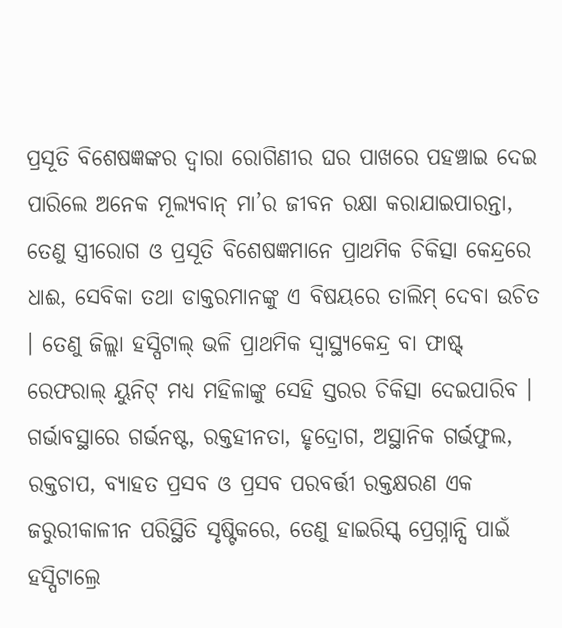ପ୍ରସୂତି ବିଶେଷଜ୍ଞଙ୍କର ଦ୍ୱାରା ରୋଗିଣୀର ଘର ପାଖରେ ପହଞ୍ଚାଇ ଦେଇ ପାରିଲେ ଅନେକ ମୂଲ୍ୟବାନ୍ ମା’ର ଜୀବନ ରକ୍ଷା କରାଯାଇପାରନ୍ତା, ତେଣୁ ସ୍ତ୍ରୀରୋଗ ଓ ପ୍ରସୂତି ବିଶେଷଜ୍ଞମାନେ ପ୍ରାଥମିକ ଚିକିତ୍ସା କେନ୍ଦ୍ରରେ ଧାଈ, ସେବିକା ତଥା ଡାକ୍ତରମାନଙ୍କୁ ଏ ବିଷୟରେ ତାଲିମ୍ ଦେବା ଉଚିତ । ତେଣୁ ଜିଲ୍ଲା ହସ୍ପିଟାଲ୍ ଭଳି ପ୍ରାଥମିକ ସ୍ୱାସ୍ଥ୍ୟକେନ୍ଦ୍ର ବା ଫାଷ୍ଟ୍ ରେଫରାଲ୍ ୟୁନିଟ୍ ମଧ୍ୟ ମହିଳାଙ୍କୁ ସେହି ସ୍ତରର ଚିକିତ୍ସା ଦେଇପାରିବ । ଗର୍ଭାବସ୍ଥାରେ ଗର୍ଭନଷ୍ଟ, ରକ୍ତହୀନତା, ହୃଦ୍ରୋଗ, ଅସ୍ଥାନିକ ଗର୍ଭଫୁଲ, ରକ୍ତଚାପ, ବ୍ୟାହତ ପ୍ରସବ ଓ ପ୍ରସବ ପରବର୍ତ୍ତୀ ରକ୍ତକ୍ଷରଣ ଏକ ଜରୁରୀକାଳୀନ ପରିସ୍ଥିତି ସୃଷ୍ଟିକରେ, ତେଣୁ ହାଇରିସ୍କ୍ ପ୍ରେଗ୍ନାନ୍ସି ପାଇଁ ହସ୍ପିଟାଲ୍ରେ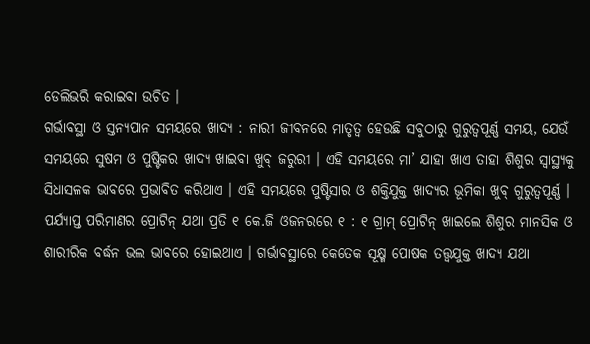ଡେଲିଭରି କରାଇବା ଉଚିତ ।
ଗର୍ଭାବସ୍ଥା ଓ ସ୍ତନ୍ୟପାନ ସମୟରେ ଖାଦ୍ୟ : ନାରୀ ଜୀବନରେ ମାତୃତ୍ୱ ହେଉଛି ସବୁଠାରୁ ଗୁରୁତ୍ୱପୂର୍ଣ୍ଣ ସମୟ, ଯେଉଁ ସମୟରେ ସୁଷମ ଓ ପୁଷ୍ଟିକର ଖାଦ୍ୟ ଖାଇବା ଖୁବ୍ ଜରୁରୀ । ଏହି ସମୟରେ ମା’ ଯାହା ଖାଏ ତାହା ଶିଶୁର ସ୍ୱାସ୍ଥ୍ୟକୁ ସିଧାସଳକ ଭାବରେ ପ୍ରଭାବିତ କରିଥାଏ । ଏହି ସମୟରେ ପୁଷ୍ଟିସାର ଓ ଶକ୍ତିଯୁକ୍ତ ଖାଦ୍ୟର ଭୂମିକା ଖୁବ୍ ଗୁରୁତ୍ୱପୂର୍ଣ୍ଣ । ପର୍ଯ୍ୟାପ୍ତ ପରିମାଣର ପ୍ରୋଟିନ୍ ଯଥା ପ୍ରତି ୧ କେ.ଜି ଓଜନରରେ ୧ : ୧ ଗ୍ରାମ୍ ପ୍ରୋଟିନ୍ ଖାଇଲେ ଶିଶୁର ମାନସିକ ଓ ଶାରୀରିକ ବର୍ଦ୍ଧନ ଭଲ ଭାବରେ ହୋଇଥାଏ । ଗର୍ଭାବସ୍ଥାରେ କେତେକ ସୂକ୍ଷ୍ମ ପୋଷକ ତତ୍ତ୍ୱଯୁକ୍ତ ଖାଦ୍ୟ ଯଥା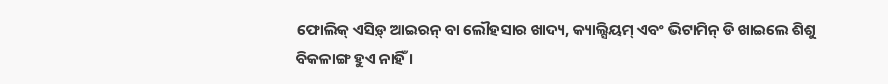ଫୋଲିକ୍ ଏସିଡ଼୍ ଆଇରନ୍ ବା ଲୌହସାର ଖାଦ୍ୟ, କ୍ୟାଲ୍ସିୟମ୍ ଏବଂ ଭିଟାମିନ୍ ଡି ଖାଇଲେ ଶିଶୁ ବିକଳାଙ୍ଗ ହୁଏ ନାହିଁ ।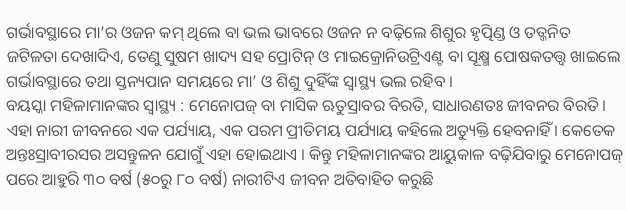ଗର୍ଭାବସ୍ଥାରେ ମା’ର ଓଜନ କମ୍ ଥିଲେ ବା ଭଲ ଭାବରେ ଓଜନ ନ ବଢ଼ିଲେ ଶିଶୁର ହୃତ୍ପିଣ୍ଡ ଓ ତତ୍ଜନିତ ଜଟିଳତା ଦେଖାଦିଏ, ତେଣୁ ସୁଷମ ଖାଦ୍ୟ ସହ ପ୍ରୋଟିନ୍ ଓ ମାଇକ୍ରୋନିଉଟ୍ରିଏଣ୍ଟ ବା ସୂକ୍ଷ୍ମ ପୋଷକତତ୍ତ୍ୱ ଖାଇଲେ ଗର୍ଭାବସ୍ଥାରେ ତଥା ସ୍ତନ୍ୟପାନ ସମୟରେ ମା’ ଓ ଶିଶୁ ଦୁହିଁଙ୍କ ସ୍ୱାସ୍ଥ୍ୟ ଭଲ ରହିବ ।
ବୟସ୍କା ମହିଳାମାନଙ୍କର ସ୍ୱାସ୍ଥ୍ୟ : ମେନୋପଜ୍ ବା ମାସିକ ଋତୁସ୍ରାବର ବିରତି, ସାଧାରଣତଃ ଜୀବନର ବିରତି । ଏହା ନାରୀ ଜୀବନରେ ଏକ ପର୍ଯ୍ୟାୟ, ଏକ ପରମ ପ୍ରୀତିମୟ ପର୍ଯ୍ୟାୟ କହିଲେ ଅତ୍ୟୁକ୍ତି ହେବନାହିଁ । କେତେକ ଅନ୍ତଃସ୍ରାବୀରସର ଅସନ୍ତୁଳନ ଯୋଗୁଁ ଏହା ହୋଇଥାଏ । କିନ୍ତୁ ମହିଳାମାନଙ୍କର ଆୟୁକାଳ ବଢ଼ିଯିବାରୁ ମେନୋପଜ୍ ପରେ ଆହୁରି ୩୦ ବର୍ଷ (୫୦ରୁ ୮୦ ବର୍ଷ) ନାରୀଟିଏ ଜୀବନ ଅତିବାହିତ କରୁଛି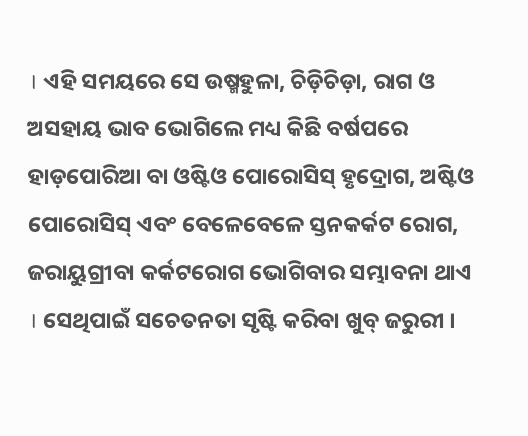। ଏହି ସମୟରେ ସେ ଉଷ୍ମହୁଳା, ଚିଡ଼ିଚିଡ଼ା, ରାଗ ଓ ଅସହାୟ ଭାବ ଭୋଗିଲେ ମଧ୍ୟ କିଛି ବର୍ଷପରେ ହାଡ଼ପୋରିଆ ବା ଓଷ୍ଟିଓ ପୋରୋସିସ୍ ହୃଦ୍ରୋଗ, ଅଷ୍ଟିଓ ପୋରୋସିସ୍ ଏବଂ ବେଳେବେଳେ ସ୍ତନକର୍କଟ ରୋଗ, ଜରାୟୁଗ୍ରୀବା କର୍କଟରୋଗ ଭୋଗିବାର ସମ୍ଭାବନା ଥାଏ । ସେଥିପାଇଁ ସଚେତନତା ସୃଷ୍ଟି କରିବା ଖୁବ୍ ଜରୁରୀ ।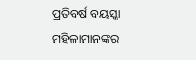ପ୍ରତିବର୍ଷ ବୟସ୍କା ମହିଳାମାନଙ୍କର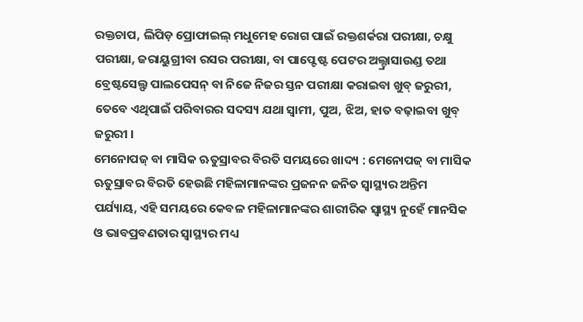ରକ୍ତଚାପ, ଲିପିଡ଼ ପ୍ରୋଫାଇଲ୍ ମଧୁମେହ ରୋଗ ପାଇଁ ରକ୍ତଶର୍କରା ପରୀକ୍ଷା, ଚକ୍ଷୁ ପରୀକ୍ଷା, ଜରାୟୁଗ୍ରୀବା ରସର ପରୀକ୍ଷା, ବା ପାପ୍ଟେଷ୍ଟ ପେଟର ଅଲ୍ଟ୍ରାସାଉଣ୍ଡ ତଥା ବ୍ରେଷ୍ଟସେଲ୍ଫ ପାଲପେସନ୍ ବା ନିଜେ ନିଜର ସ୍ତନ ପରୀକ୍ଷା କରାଇବା ଖୁବ୍ ଜରୁରୀ, ତେବେ ଏଥିପାଇଁ ପରିବାରର ସଦସ୍ୟ ଯଥା ସ୍ୱାମୀ, ପୁଅ, ଝିଅ, ହାତ ବଢ଼ାଇବା ଖୁବ୍ ଜରୁରୀ ।
ମେନୋପଜ୍ ବା ମାସିକ ଋତୁସ୍ରାବର ବିରତି ସମୟରେ ଖାଦ୍ୟ : ମେନୋପଜ୍ ବା ମାସିକ ଋତୁସ୍ରାବର ବିରତି ହେଉଛି ମହିଳାମାନଙ୍କର ପ୍ରଜନନ ଜନିତ ସ୍ୱାସ୍ଥ୍ୟର ଅନ୍ତିମ ପର୍ଯ୍ୟାୟ, ଏହି ସମୟରେ କେବଳ ମହିଳାମାନଙ୍କର ଶାରୀରିକ ସ୍ୱାସ୍ଥ୍ୟ ନୁହେଁ ମାନସିକ ଓ ଭାବପ୍ରବଣତାର ସ୍ୱାସ୍ଥ୍ୟର ମଧ୍ୟ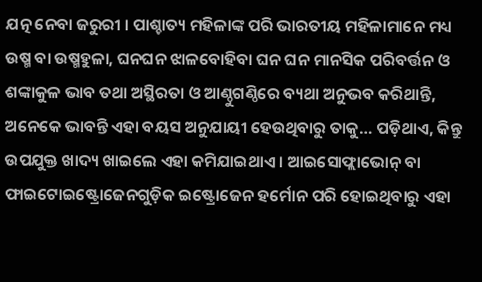ଯତ୍ନ ନେବା ଜରୁରୀ । ପାଶ୍ଚାତ୍ୟ ମହିଳାଙ୍କ ପରି ଭାରତୀୟ ମହିଳାମାନେ ମଧ୍ୟ ଉଷ୍ମ ବା ଉଷ୍ମହୁଳା, ଘନଘନ ଝାଳବୋହିବା ଘନ ଘନ ମାନସିକ ପରିବର୍ତ୍ତନ ଓ ଶଙ୍କାକୁଳ ଭାବ ତଥା ଅସ୍ଥିରତା ଓ ଆଣ୍ଠୁଗଣ୍ଠିରେ ବ୍ୟଥା ଅନୁଭବ କରିଥାନ୍ତି, ଅନେକେ ଭାବନ୍ତି ଏହା ବୟସ ଅନୁଯାୟୀ ହେଉଥିବାରୁ ତାକୁ… ପଡ଼ିଥାଏ, କିନ୍ତୁ ଉପଯୁକ୍ତ ଖାଦ୍ୟ ଖାଇଲେ ଏହା କମିଯାଇଥାଏ । ଆଇସୋଫ୍ଲାଭୋନ୍ ବା ଫାଇଟୋଇଷ୍ଟ୍ରୋଜେନଗୁଡ଼ିକ ଇଷ୍ଟ୍ରୋଜେନ ହର୍ମୋନ ପରି ହୋଇଥିବାରୁ ଏହା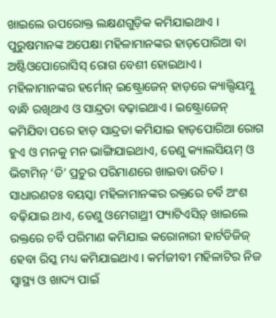ଖାଇଲେ ଉପରୋକ୍ତ ଲକ୍ଷଣଗୁଡ଼ିକ କମିଯାଇଥାଏ । ପୁରୁଷମାନଙ୍କ ଅପେକ୍ଷା ମହିଳାମାନଙ୍କର ହାଡ଼ପୋରିଆ ବା ଅଷ୍ଟିଓପୋରୋସିସ୍ ରୋଗ ବେଶୀ ହୋଇଥାଏ । ମହିଳାମାନଙ୍କର ହର୍ମୋନ୍ ଇଷ୍ଟ୍ରୋଜେନ୍ ହାଡ଼ରେ କ୍ୟାଲ୍ସିୟମ୍କୁ ବାନ୍ଧି ରଖିଥାଏ ଓ ସାନ୍ଦ୍ରତା ବଢ଼ାଇଥାଏ । ଇଷ୍ଟ୍ରୋଜେନ୍ କମିଯିବା ପରେ ହାଡ଼ ସାନ୍ଦ୍ରତା କମିଯାଇ ହାଡ଼ପୋରିଆ ରୋଗ ହୁଏ ଓ ମନକୁ ମନ ଭାଙ୍ଗିଯାଇଥାଏ, ତେଣୁ କ୍ୟାଲସିୟମ୍ ଓ ଭିଟାମିନ୍ ‘ଡି’ ପ୍ରଚୁର ପରିମାଣରେ ଖାଇବା ଉଚିତ ।
ସାଧାରଣତଃ ବୟସ୍କା ମହିଳାମାନଙ୍କର ରକ୍ତରେ ଚର୍ବି ଅଂଶ ବଢ଼ିଯାଇ ଥାଏ, ତେଣୁ ଓମେଗାଥ୍ରୀ ଫ୍ୟାଟିଏସିଡ଼୍ ଖାଇଲେ ରକ୍ତରେ ଚର୍ବି ପରିମାଣ କମିଯାଇ କରୋନାରୀ ହାର୍ଟଡିଜିଜ୍ ହେବା ରିସ୍କ ମଧ୍ୟ କମିଯାଇଥାଏ । କର୍ମଜୀବୀ ମହିଳାଟିର ନିଜ ସ୍ୱାସ୍ଥ୍ୟ ଓ ଖାଦ୍ୟ ପାଇଁ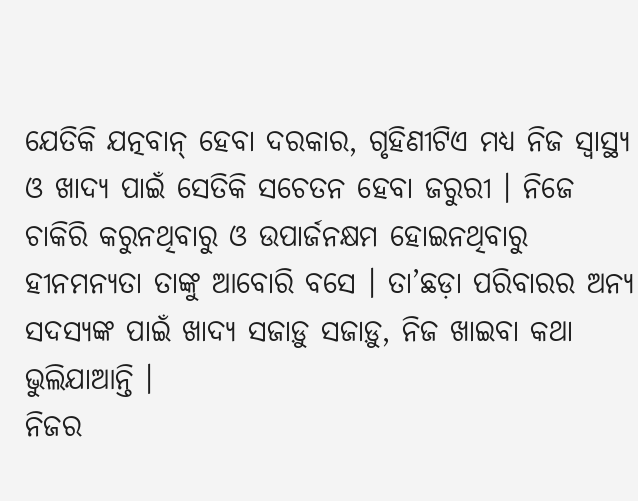ଯେତିକି ଯତ୍ନବାନ୍ ହେବା ଦରକାର, ଗୃହିଣୀଟିଏ ମଧ୍ୟ ନିଜ ସ୍ୱାସ୍ଥ୍ୟ ଓ ଖାଦ୍ୟ ପାଇଁ ସେତିକି ସଚେତନ ହେବା ଜରୁରୀ । ନିଜେ ଚାକିରି କରୁନଥିବାରୁ ଓ ଉପାର୍ଜନକ୍ଷମ ହୋଇନଥିବାରୁ ହୀନମନ୍ୟତା ତାଙ୍କୁ ଆବୋରି ବସେ । ତା’ଛଡ଼ା ପରିବାରର ଅନ୍ୟ ସଦସ୍ୟଙ୍କ ପାଇଁ ଖାଦ୍ୟ ସଜାଡ଼ୁ ସଜାଡ଼ୁ, ନିଜ ଖାଇବା କଥା ଭୁଲିଯାଆନ୍ତି ।
ନିଜର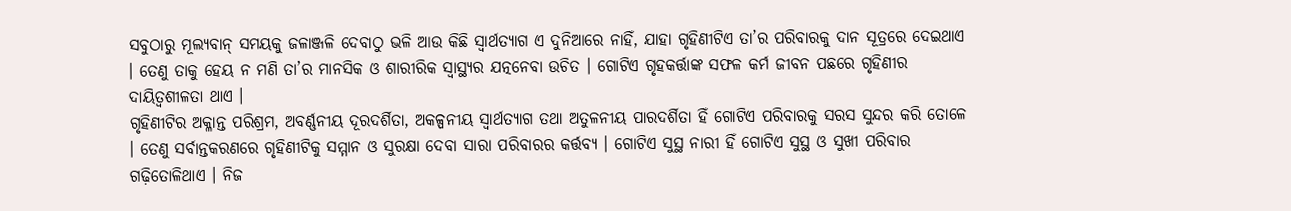ସବୁଠାରୁ ମୂଲ୍ୟବାନ୍ ସମୟକୁ ଜଳାଞ୍ଜଳି ଦେବାଠୁ ଭଳି ଆଉ କିଛି ସ୍ୱାର୍ଥତ୍ୟାଗ ଏ ଦୁନିଆରେ ନାହିଁ, ଯାହା ଗୃହିଣୀଟିଏ ତା’ର ପରିବାରକୁ ଦାନ ସୂତ୍ରରେ ଦେଇଥାଏ । ତେଣୁ ତାକୁ ହେୟ ନ ମଣି ତା’ର ମାନସିକ ଓ ଶାରୀରିକ ସ୍ୱାସ୍ଥ୍ୟର ଯତ୍ନନେବା ଉଚିତ । ଗୋଟିଏ ଗୃହକର୍ତ୍ତାଙ୍କ ସଫଳ କର୍ମ ଜୀବନ ପଛରେ ଗୃହିଣୀର ଦାୟିତ୍ୱଶୀଳତା ଥାଏ ।
ଗୃହିଣୀଟିର ଅକ୍ଳାନ୍ତ ପରିଶ୍ରମ, ଅବର୍ଣ୍ଣନୀୟ ଦୂରଦର୍ଶିତା, ଅକଳ୍ପନୀୟ ସ୍ୱାର୍ଥତ୍ୟାଗ ତଥା ଅତୁଳନୀୟ ପାରଦର୍ଶିତା ହିଁ ଗୋଟିଏ ପରିବାରକୁ ସରସ ସୁନ୍ଦର କରି ତୋଳେ । ତେଣୁ ସର୍ବାନ୍ତକରଣରେ ଗୃହିଣୀଟିକୁ ସମ୍ମାନ ଓ ସୁରକ୍ଷା ଦେବା ସାରା ପରିବାରର କର୍ତ୍ତବ୍ୟ । ଗୋଟିଏ ସୁସ୍ଥ ନାରୀ ହିଁ ଗୋଟିଏ ସୁସ୍ଥ ଓ ସୁଖୀ ପରିବାର ଗଢ଼ିତୋଳିଥାଏ । ନିଜ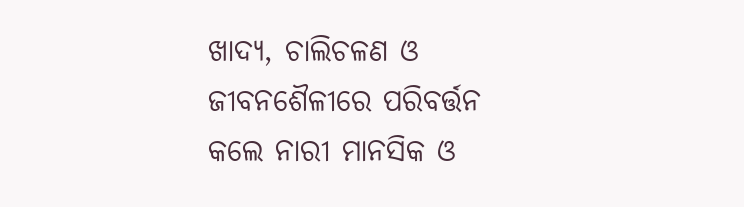ଖାଦ୍ୟ, ଚାଲିଚଳଣ ଓ ଜୀବନଶୈଳୀରେ ପରିବର୍ତ୍ତନ କଲେ ନାରୀ ମାନସିକ ଓ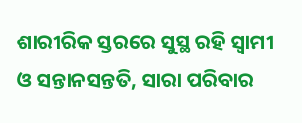ଶାରୀରିକ ସ୍ତରରେ ସୁସ୍ଥ ରହି ସ୍ୱାମୀ ଓ ସନ୍ତାନସନ୍ତତି, ସାରା ପରିବାର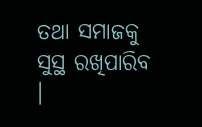ତଥା ସମାଜକୁ ସୁସ୍ଥ ରଖିପାରିବ ।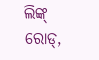ଲିଙ୍କ୍ ରୋଡ୍,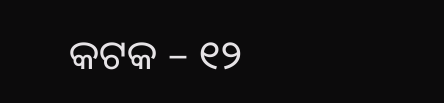କଟକ – ୧୨